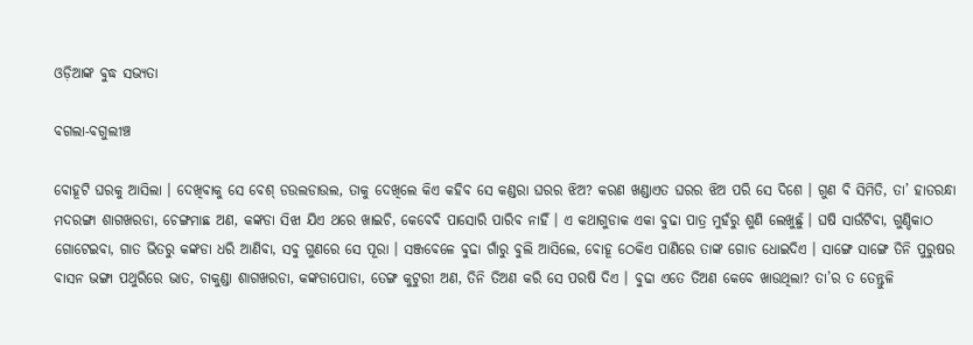ଓଡ଼ିଆଙ୍କ ବୁଦ୍ଧ ସଭ୍ୟତା

ବଗଲା-ବଗୁଲୀଞ୍ଚ

ବୋହୂଟି ଘରକୁ ଆସିଲା । ଦେଖିବାକୁ ସେ ବେଶ୍ ଡଉଲଡାଉଲ, ତାକୁ ଦେଖିଲେ କିଏ କହିବ ସେ କଣ୍ଡରା ଘରର ଝିଅ? କରଣ ଖଣ୍ଡାଏତ ଘରର ଝିଅ ପରି ସେ ଦିଶେ । ଗୁଣ ବି ସିମିତି, ତା’ ହାତରନ୍ଧା ମଦରଙ୍ଗା ଶାଗଖରଡା, ଚେଙ୍ଗମାଛ ଅଣ, କଙ୍କଡା ସିଝା ଯିଏ ଥରେ ଖାଇଚି, କେବେବି ପାସୋରି ପାରିବ ନାହିଁ । ଏ କଥାଗୁଡାକ ଏକା ବୁଢା ପାତ୍ର ମୁହଁରୁ ଶୁଣି ଲେଖୁଛୁଁ । ଘଷି ସାଉଁଟିବା, ଗୁଣ୍ଡିକାଠ ଗୋଟେଇବା, ଗାତ ଭିତରୁ କଙ୍କଡା ଧରି ଆଣିବା, ସବୁ ଗୁଣରେ ସେ ପୂରା । ସଞ୍ଜବେଳେ ବୁଢା ଗାଁରୁ ବୁଲି ଆସିଲେ, ବୋହୂ ଠେକିଏ ପାଣିରେ ତାଙ୍କ ଗୋଡ ଧୋଇଦିଏ । ସାଙ୍ଗେ ସାଙ୍ଗେ ତିନି ପୁରୁଷର ବାସନ ଭଙ୍ଗା ପଥୁରିରେ ଭାତ, ଚାକୁଣ୍ଡା ଶାଗଖରଡା, କଙ୍କଡାପୋଡା, ତେଙ୍ଗ କୁଟୁରୀ ଅଣ, ତିନି ତିଅଣ କରି ସେ ପରଷି ଦିଏ । ବୁଢା ଏତେ ତିଅଣ କେବେ ଖାଉଥିଲା? ତା’ର ତ ତେନ୍ତୁଳି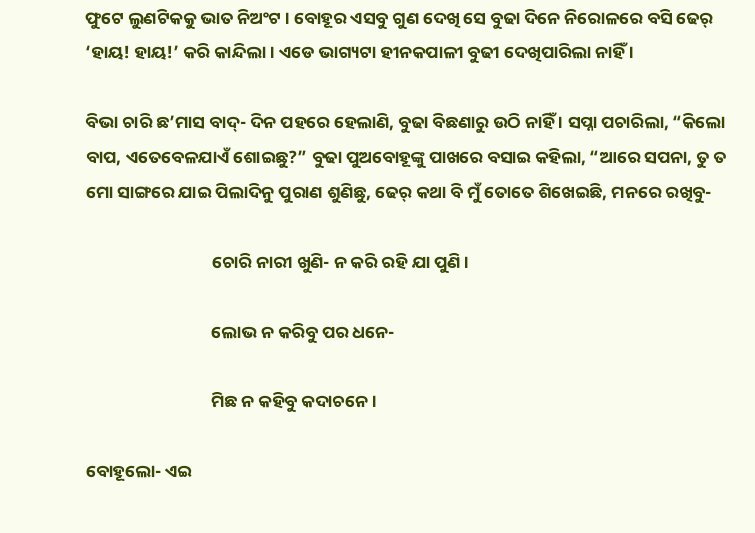ଫୁଟେ ଲୁଣଟିକକୁ ଭାତ ନିଅଂଟ । ବୋହୂର ଏସବୁ ଗୁଣ ଦେଖି ସେ ବୁଢା ଦିନେ ନିରୋଳରେ ବସି ଢେର୍ ‘ହାୟ! ହାୟ!’ କରି କାନ୍ଦିଲା । ଏଡେ ଭାଗ୍ୟଟା ହୀନକପାଳୀ ବୁଢୀ ଦେଖିପାରିଲା ନାହିଁ ।

ବିଭା ଚାରି ଛ’ମାସ ବାଦ୍- ଦିନ ପହରେ ହେଲାଣି, ବୁଢା ବିଛଣାରୁ ଉଠି ନାହିଁ । ସପ୍ନା ପଚାରିଲା, “କିଲୋ ବାପ, ଏତେବେଳଯାଏଁ ଶୋଇଛୁ?” ବୁଢା ପୁଅବୋହୂଙ୍କୁ ପାଖରେ ବସାଇ କହିଲା, “ଆରେ ସପନା, ତୁ ତ ମୋ ସାଙ୍ଗରେ ଯାଇ ପିଲାଦିନୁ ପୁରାଣ ଶୁଣିଛୁ, ଢେର୍ କଥା ବି ମୁଁ ତୋତେ ଶିଖେଇଛି, ମନରେ ରଖିବୁ-

                                ଚୋରି ନାରୀ ଖୁଣି- ନ କରି ରହି ଯା ପୁଣି ।

                                ଲୋଭ ନ କରିବୁ ପର ଧନେ-

                                ମିଛ ନ କହିବୁ କଦାଚନେ ।

ବୋହୂଲୋ- ଏଇ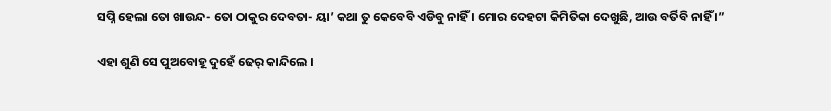ସପ୍ନି ହେଲା ତୋ ଖାଉନ୍ଦ- ତୋ ଠାକୁର ଦେବତା- ୟା’ କଥା ତୁ କେବେବି ଏଡିବୁ ନାହିଁ । ମୋର ଦେହଟା କିମିତିକା ଦେଖୁଛି, ଆଉ ବର୍ତିବି ନାହିଁ ।”

ଏହା ଶୁଣି ସେ ପୁଅବୋହୂ ଦୁହେଁ ଢେର୍ କାନ୍ଦିଲେ ।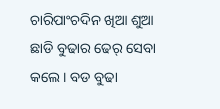ଚାରିପାଂଚଦିନ ଖିଆ ଶୁଆ ଛାଡି ବୁଢାର ଢେର୍ ସେବା କଲେ । ବଡ ବୁଢା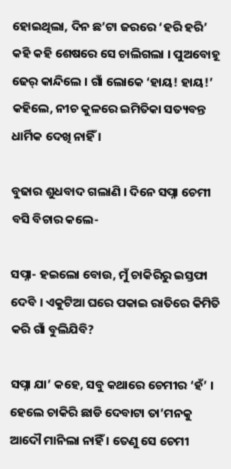ହୋଇଥିଲା, ଦିନ ଛ’ଟା ଜରରେ ‘ହରି ହରି’ କହି କହି ଶେଷରେ ସେ ଚାଲିଗଲା । ପୁଅବୋହୂ ଢେର୍ କାନ୍ଦିଲେ । ଗାଁ ଲୋକେ ‘ହାୟ! ହାୟ!’ କହିଲେ, ନୀଚ କୁଳରେ ଇମିତିକା ସତ୍ୟବନ୍ତ ଧାର୍ମିକ ଦେଖି ନାହିଁ ।

ବୁଢାର ଶୁଧବାଦ ଗଲାଣି । ଦିନେ ସପ୍ନା ଚେମୀ ବସି ବିଚାର କଲେ-

ସପ୍ନା- ହଇଲୋ ବୋଉ, ମୁଁ ଚାକିରିରୁ ଇସ୍ତଫା ଦେବି । ଏକୁଟିଆ ଘରେ ପକାଇ ରାତିରେ କିମିତି କରି ଗାଁ ବୁଲିଯିବି?

ସପ୍ନା ଯା’ କହେ, ସବୁ କଥାରେ ଚେମୀର ‘ହଁ’ । ହେଲେ ଚାକିରି ଛାଡି ଦେବାଟା ତା’ମନକୁ ଆଦୌ ମାନିଲା ନାହିଁ । ତେଣୁ ସେ ଚେମୀ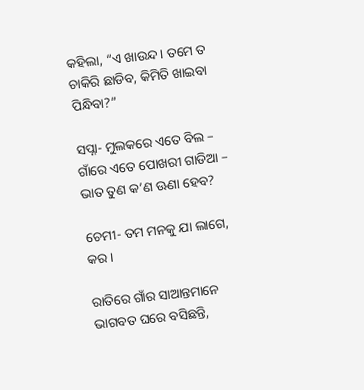କହିଲା, “ଏ ଖାଉନ୍ଦ । ତମେ ତ ଚାକିରି ଛାଡିବ, କିମିତି ଖାଇବା ପିନ୍ଧିବା?”

ସପ୍ନା- ମୁଲକରେ ଏତେ ବିଲ – ଗାଁରେ ଏତେ ପୋଖରୀ ଗାଡିଆ – ଭାତ ତୁଣ କ’ଣ ଊଣା ହେବ?

ଚେମୀ- ତମ ମନକୁ ଯା ଲାଗେ, କର ।

ରାତିରେ ଗାଁର ସାଆନ୍ତମାନେ ଭାଗବତ ଘରେ ବସିଛନ୍ତି,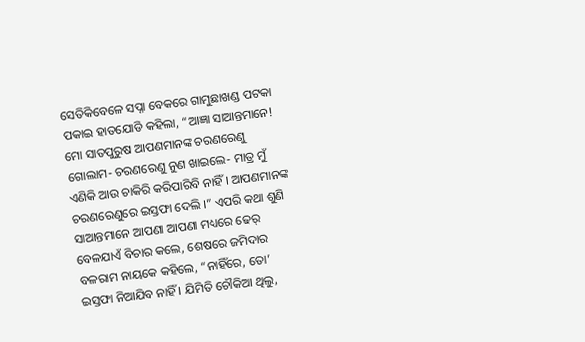ସେତିକିବେଳେ ସପ୍ନା ବେକରେ ଗାମୁଛାଖଣ୍ଡ ପଟକା ପକାଇ ହାତଯୋଡି କହିଲା, “ଆଜ୍ଞା ସାଆନ୍ତମାନେ! ମୋ ସାତପୁରୁଷ ଆପଣମାନଙ୍କ ଚରଣରେଣୁ ଗୋଲାମ- ଚରଣରେଣୁ ନୁଣ ଖାଇଲେ- ମାତ୍ର ମୁଁ ଏଣିକି ଆଉ ଚାକିରି କରିପାରିବି ନାହିଁ । ଆପଣମାନଙ୍କ ଚରଣରେଣୁରେ ଇସ୍ତଫା ଦେଲି ।” ଏପରି କଥା ଶୁଣି ସାଆନ୍ତମାନେ ଆପଣା ଆପଣା ମଧ୍ୟରେ ଢେର୍ ବେଳଯାଏଁ ବିଚାର କଲେ, ଶେଷରେ ଜମିଦାର ବଳରାମ ନାୟକେ କହିଲେ, “ନାହିଁରେ, ତୋ’ ଇସ୍ତଫା ନିଆଯିବ ନାହିଁ । ଯିମିତି ଚୌକିଆ ଥିଲୁ,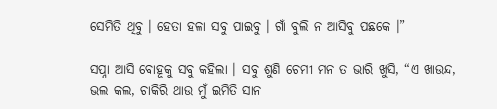ସେମିତି ଥିବୁ । ହେତା ହଳା ସବୁ ପାଇବୁ । ଗାଁ ବୁଲି ନ ଆସିବୁ ପଛକେ ।”

ସପ୍ନା ଆସି ବୋହୂକୁ ସବୁ କହିଲା । ସବୁ ଶୁଣି ଚେମୀ ମନ ତ ଭାରି ଖୁସି, “ଏ ଖାଉନ୍ଦ, ଭଲ କଲ, ଚାକିରି ଥାଉ ମୁଁ ଇମିତି ସାନ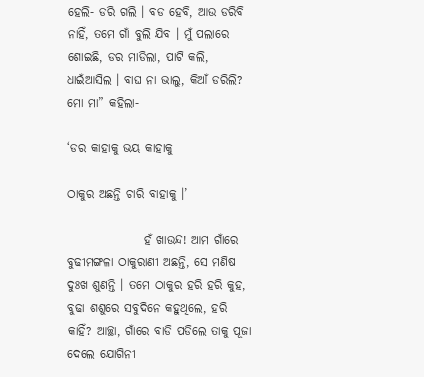ହେଲି- ଡରି ଗଲି । ବଡ ହେବି, ଆଉ ଡରିବି ନାହିଁ, ତମେ ଗାଁ ବୁଲି ଯିବ । ମୁଁ ପଲାରେ ଶୋଇଛି, ଡର ମାଡିଲା, ପାଟି କଲି, ଧାଇଁଆସିଲ । ବାଘ ନା ଭାଲୁ, କିଆଁ ଡରିଲି? ମୋ ମା” କହିଲା-

‘ଡର କାହାକୁ ଭୟ କାହାକୁ

ଠାକୁର ଅଛନ୍ତି ଚାରି ବାହାକୁ ।’

                ହଁ ଖାଉନ୍ଦ! ଆମ ଗାଁରେ ବୁଢୀମଙ୍ଗଳା ଠାକୁରାଣୀ ଅଛନ୍ତି, ସେ ମଣିଷ ଦୁଃଖ ଶୁଣନ୍ତି । ତମେ ଠାକୁର ହରି ହରି କୁହ, ବୁଢା ଶଶୁରେ ସବୁଦିନେ କହୁଥିଲେ, ହରି କାହିଁ? ଆଚ୍ଛା, ଗାଁରେ ବାଡି ପଡିଲେ ତାକୁ ପୂଜା ଦେଲେ ଯୋଗିନୀ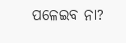ପଳେଇବ ନା?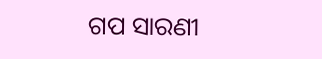ଗପ ସାରଣୀ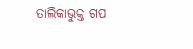ତାଲିକାଭୁକ୍ତ ଗପ